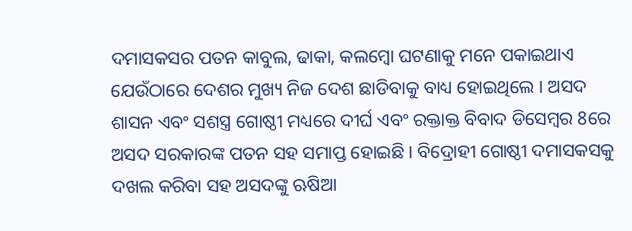ଦମାସକସର ପତନ କାବୁଲ, ଢାକା, କଲମ୍ବୋ ଘଟଣାକୁ ମନେ ପକାଇଥାଏ ଯେଉଁଠାରେ ଦେଶର ମୁଖ୍ୟ ନିଜ ଦେଶ ଛାଡିବାକୁ ବାଧ୍ୟ ହୋଇଥିଲେ । ଅସଦ ଶାସନ ଏବଂ ସଶସ୍ତ୍ର ଗୋଷ୍ଠୀ ମଧ୍ୟରେ ଦୀର୍ଘ ଏବଂ ରକ୍ତାକ୍ତ ବିବାଦ ଡିସେମ୍ବର 8ରେ ଅସଦ ସରକାରଙ୍କ ପତନ ସହ ସମାପ୍ତ ହୋଇଛି । ବିଦ୍ରୋହୀ ଗୋଷ୍ଠୀ ଦମାସକସକୁ ଦଖଲ କରିବା ସହ ଅସଦଙ୍କୁ ଋଷିଆ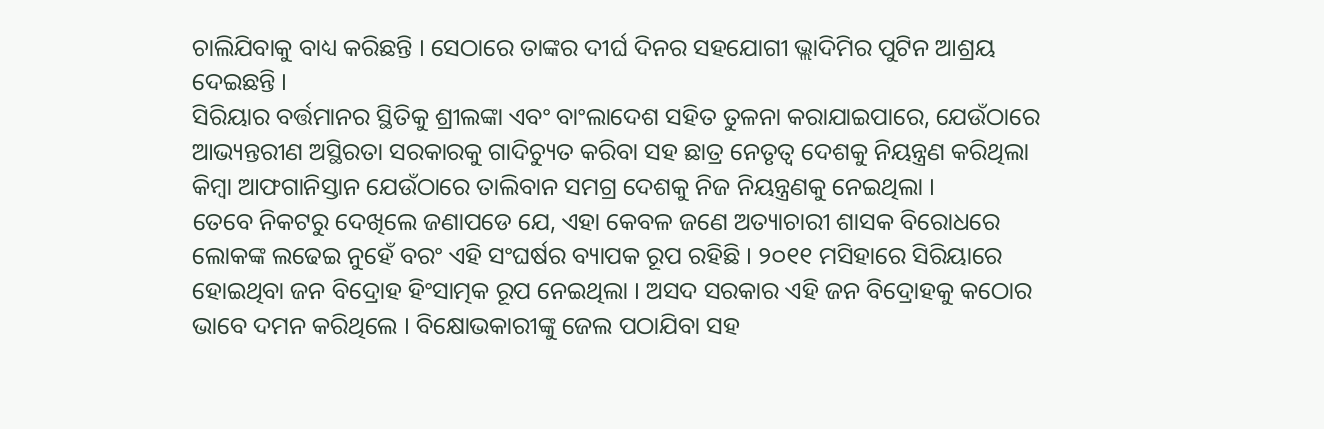ଚାଲିଯିବାକୁ ବାଧ୍ୟ କରିଛନ୍ତି । ସେଠାରେ ତାଙ୍କର ଦୀର୍ଘ ଦିନର ସହଯୋଗୀ ଭ୍ଲାଦିମିର ପୁଟିନ ଆଶ୍ରୟ ଦେଇଛନ୍ତି ।
ସିରିୟାର ବର୍ତ୍ତମାନର ସ୍ଥିତିକୁ ଶ୍ରୀଲଙ୍କା ଏବଂ ବାଂଲାଦେଶ ସହିତ ତୁଳନା କରାଯାଇପାରେ, ଯେଉଁଠାରେ ଆଭ୍ୟନ୍ତରୀଣ ଅସ୍ଥିରତା ସରକାରକୁ ଗାଦିଚ୍ୟୁତ କରିବା ସହ ଛାତ୍ର ନେତୃତ୍ୱ ଦେଶକୁ ନିୟନ୍ତ୍ରଣ କରିଥିଲା କିମ୍ବା ଆଫଗାନିସ୍ତାନ ଯେଉଁଠାରେ ତାଲିବାନ ସମଗ୍ର ଦେଶକୁ ନିଜ ନିୟନ୍ତ୍ରଣକୁ ନେଇଥିଲା ।
ତେବେ ନିକଟରୁ ଦେଖିଲେ ଜଣାପଡେ ଯେ, ଏହା କେବଳ ଜଣେ ଅତ୍ୟାଚାରୀ ଶାସକ ବିରୋଧରେ ଲୋକଙ୍କ ଲଢେଇ ନୁହେଁ ବରଂ ଏହି ସଂଘର୍ଷର ବ୍ୟାପକ ରୂପ ରହିଛି । ୨୦୧୧ ମସିହାରେ ସିରିୟାରେ ହୋଇଥିବା ଜନ ବିଦ୍ରୋହ ହିଂସାତ୍ମକ ରୂପ ନେଇଥିଲା । ଅସଦ ସରକାର ଏହି ଜନ ବିଦ୍ରୋହକୁ କଠୋର ଭାବେ ଦମନ କରିଥିଲେ । ବିକ୍ଷୋଭକାରୀଙ୍କୁ ଜେଲ ପଠାଯିବା ସହ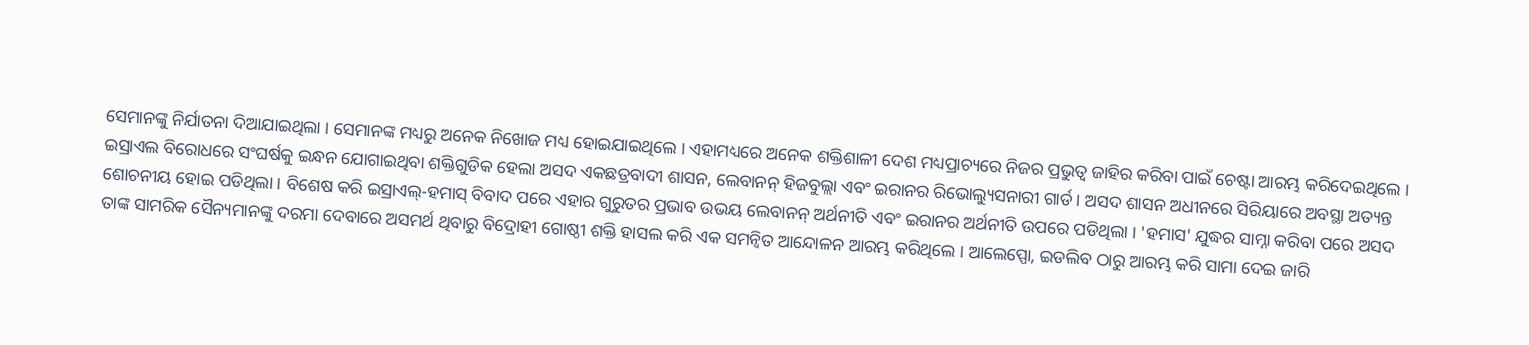ସେମାନଙ୍କୁ ନିର୍ଯାତନା ଦିଆଯାଇଥିଲା । ସେମାନଙ୍କ ମଧ୍ୟରୁ ଅନେକ ନିଖୋଜ ମଧ୍ୟ ହୋଇଯାଇଥିଲେ । ଏହାମଧ୍ୟରେ ଅନେକ ଶକ୍ତିଶାଳୀ ଦେଶ ମଧ୍ୟପ୍ରାଚ୍ୟରେ ନିଜର ପ୍ରଭୁତ୍ୱ ଜାହିର କରିବା ପାଇଁ ଚେଷ୍ଟା ଆରମ୍ଭ କରିଦେଇଥିଲେ ।
ଇସ୍ରାଏଲ ବିରୋଧରେ ସଂଘର୍ଷକୁ ଇନ୍ଧନ ଯୋଗାଇଥିବା ଶକ୍ତିଗୁଡିକ ହେଲା ଅସଦ ଏକଛତ୍ରବାଦୀ ଶାସନ, ଲେବାନନ୍ ହିଜବୁଲ୍ଲା ଏବଂ ଇରାନର ରିଭୋଲ୍ୟୁସନାରୀ ଗାର୍ଡ । ଅସଦ ଶାସନ ଅଧୀନରେ ସିରିୟାରେ ଅବସ୍ଥା ଅତ୍ୟନ୍ତ ଶୋଚନୀୟ ହୋଇ ପଡିଥିଲା । ବିଶେଷ କରି ଇସ୍ରାଏଲ୍-ହମାସ୍ ବିବାଦ ପରେ ଏହାର ଗୁରୁତର ପ୍ରଭାବ ଉଭୟ ଲେବାନନ୍ ଅର୍ଥନୀତି ଏବଂ ଇରାନର ଅର୍ଥନୀତି ଉପରେ ପଡିଥିଲା । 'ହମାସ' ଯୁଦ୍ଧର ସାମ୍ନା କରିବା ପରେ ଅସଦ ତାଙ୍କ ସାମରିକ ସୈନ୍ୟମାନଙ୍କୁ ଦରମା ଦେବାରେ ଅସମର୍ଥ ଥିବାରୁ ବିଦ୍ରୋହୀ ଗୋଷ୍ଠୀ ଶକ୍ତି ହାସଲ କରି ଏକ ସମନ୍ୱିତ ଆନ୍ଦୋଳନ ଆରମ୍ଭ କରିଥିଲେ । ଆଲେପ୍ପୋ, ଇଡଲିବ ଠାରୁ ଆରମ୍ଭ କରି ସାମା ଦେଇ ଜାରି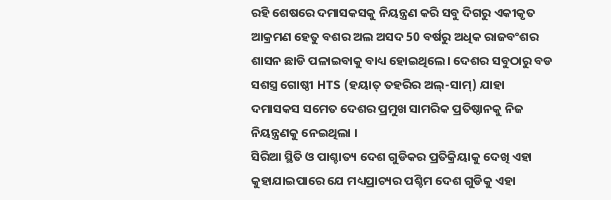ରହି ଶେଷରେ ଦମାସକସକୁ ନିୟନ୍ତ୍ରଣ କରି ସବୁ ଦିଗରୁ ଏକୀକୃତ ଆକ୍ରମଣ ହେତୁ ବଶର ଅଲ ଅସଦ 50 ବର୍ଷରୁ ଅଧିକ ରାଜବଂଶର ଶାସନ ଛାଡି ପଳାଇବାକୁ ବାଧ୍ୟ ହୋଇଥିଲେ। ଦେଶର ସବୁଠାରୁ ବଡ ସଶସ୍ତ୍ର ଗୋଷ୍ଠୀ HTS (ହୟାତ୍ ତହରିର ଅଲ୍-ସାମ୍) ଯାହା ଦମାସକସ ସମେତ ଦେଶର ପ୍ରମୁଖ ସାମରିକ ପ୍ରତିଷ୍ଠାନକୁ ନିଜ ନିୟନ୍ତ୍ରଣକୁ ନେଇଥିଲା ।
ସିରିଆ ସ୍ଥିତି ଓ ପାଶ୍ଚାତ୍ୟ ଦେଶ ଗୁଡିକର ପ୍ରତିକ୍ରିୟାକୁ ଦେଖି ଏହା କୁହାଯାଇପାରେ ଯେ ମଧ୍ୟପ୍ରାଚ୍ୟର ପଶ୍ଚିମ ଦେଶ ଗୁଡିକୁ ଏହା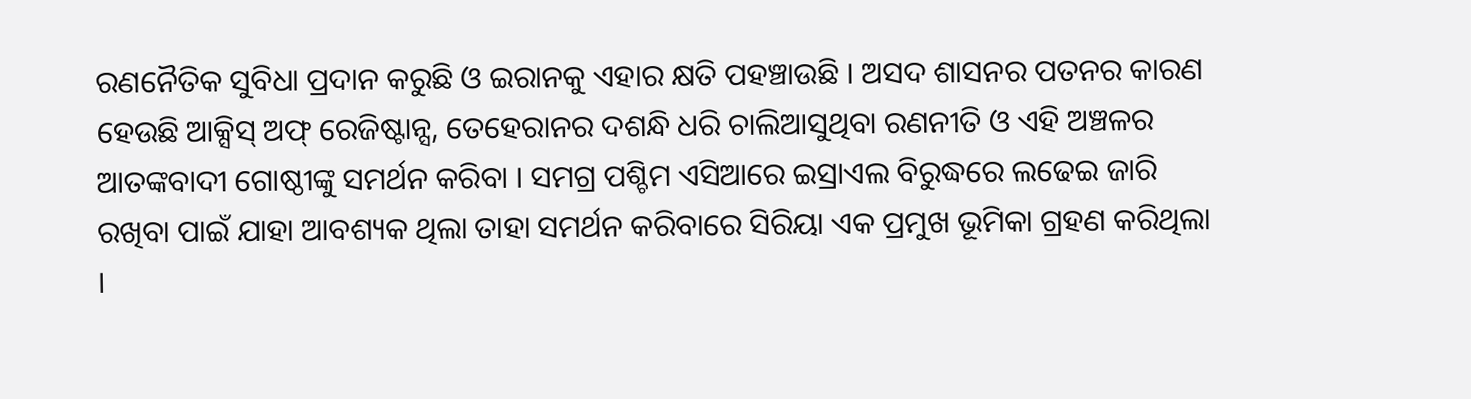ରଣନୈତିକ ସୁବିଧା ପ୍ରଦାନ କରୁଛି ଓ ଇରାନକୁ ଏହାର କ୍ଷତି ପହଞ୍ଚାଉଛି । ଅସଦ ଶାସନର ପତନର କାରଣ ହେଉଛି ଆକ୍ସିସ୍ ଅଫ୍ ରେଜିଷ୍ଟାନ୍ସ, ତେହେରାନର ଦଶନ୍ଧି ଧରି ଚାଲିଆସୁଥିବା ରଣନୀତି ଓ ଏହି ଅଞ୍ଚଳର ଆତଙ୍କବାଦୀ ଗୋଷ୍ଠୀଙ୍କୁ ସମର୍ଥନ କରିବା । ସମଗ୍ର ପଶ୍ଚିମ ଏସିଆରେ ଇସ୍ରାଏଲ ବିରୁଦ୍ଧରେ ଲଢେଇ ଜାରି ରଖିବା ପାଇଁ ଯାହା ଆବଶ୍ୟକ ଥିଲା ତାହା ସମର୍ଥନ କରିବାରେ ସିରିୟା ଏକ ପ୍ରମୁଖ ଭୂମିକା ଗ୍ରହଣ କରିଥିଲା ।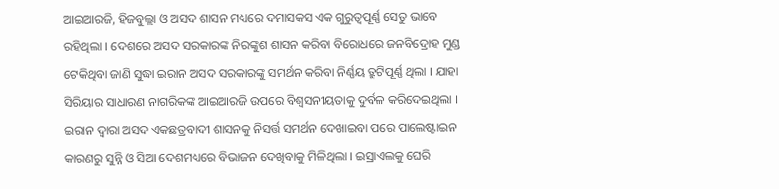ଆଇଆରଜି, ହିଜବୁଲ୍ଲା ଓ ଅସଦ ଶାସନ ମଧ୍ୟରେ ଦମାସକସ ଏକ ଗୁରୁତ୍ୱପୂର୍ଣ୍ଣ ସେତୁ ଭାବେ ରହିଥିଲା । ଦେଶରେ ଅସଦ ସରକାରଙ୍କ ନିରଙ୍କୁଶ ଶାସନ କରିବା ବିରୋଧରେ ଜନବିଦ୍ରୋହ ମୁଣ୍ଡ ଟେକିଥିବା ଜାଣି ସୁଦ୍ଧା ଇରାନ ଅସଦ ସରକାରଙ୍କୁ ସମର୍ଥନ କରିବା ନିର୍ଣ୍ଣୟ ତ୍ରୁଟିପୂର୍ଣ୍ଣ ଥିଲା । ଯାହା ସିରିୟାର ସାଧାରଣ ନାଗରିକଙ୍କ ଆଇଆରଜି ଉପରେ ବିଶ୍ୱସନୀୟତାକୁ ଦୁର୍ବଳ କରିଦେଇଥିଲା ।
ଇରାନ ଦ୍ବାରା ଅସଦ ଏକଛତ୍ରବାଦୀ ଶାସନକୁ ନିସର୍ତ୍ତ ସମର୍ଥନ ଦେଖାଇବା ପରେ ପାଲେଷ୍ଟାଇନ କାରଣରୁ ସୁନ୍ନି ଓ ସିଆ ଦେଶମଧ୍ୟରେ ବିଭାଜନ ଦେଖିବାକୁ ମିଳିଥିଲା । ଇସ୍ରାଏଲକୁ ଘେରି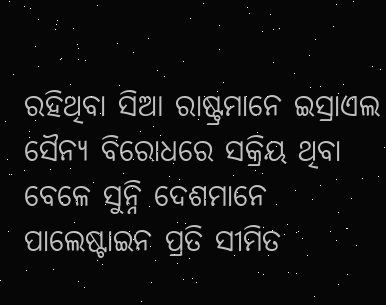ରହିଥିବା ସିଆ ରାଷ୍ଟ୍ରମାନେ ଇସ୍ରାଏଲ ସୈନ୍ୟ ବିରୋଧରେ ସକ୍ରିୟ ଥିବା ବେଳେ ସୁନ୍ନି ଦେଶମାନେ ପାଲେଷ୍ଟାଇନ ପ୍ରତି ସୀମିତ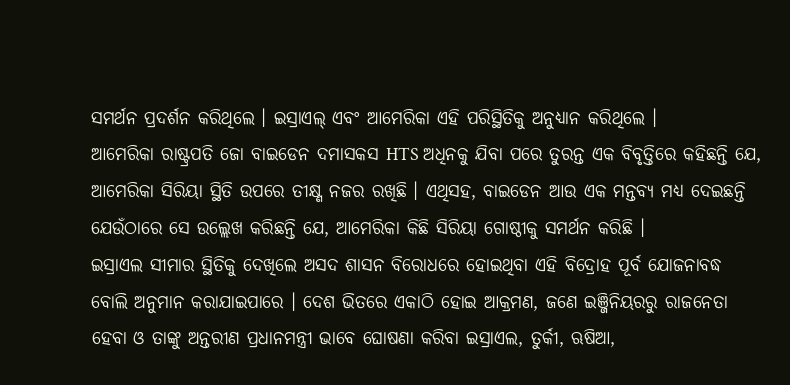ସମର୍ଥନ ପ୍ରଦର୍ଶନ କରିଥିଲେ । ଇସ୍ରାଏଲ୍ ଏବଂ ଆମେରିକା ଏହି ପରିସ୍ଥିତିକୁ ଅନୁଧ୍ୟାନ କରିଥିଲେ ।
ଆମେରିକା ରାଷ୍ଟ୍ରପତି ଜୋ ବାଇଡେନ ଦମାସକସ HTS ଅଧିନକୁ ଯିବା ପରେ ତୁରନ୍ତ ଏକ ବିବୃତ୍ତିରେ କହିଛନ୍ତି ଯେ, ଆମେରିକା ସିରିୟା ସ୍ଥିତି ଉପରେ ତୀକ୍ଷ୍ଣ ନଜର ରଖିଛି । ଏଥିସହ, ବାଇଡେନ ଆଉ ଏକ ମନ୍ତବ୍ୟ ମଧ୍ୟ ଦେଇଛନ୍ତି ଯେଉଁଠାରେ ସେ ଉଲ୍ଲେଖ କରିଛନ୍ତି ଯେ, ଆମେରିକା କିଛି ସିରିୟା ଗୋଷ୍ଠୀକୁ ସମର୍ଥନ କରିଛି ।
ଇସ୍ରାଏଲ ସୀମାର ସ୍ଥିତିକୁ ଦେଖିଲେ ଅସଦ ଶାସନ ବିରୋଧରେ ହୋଇଥିବା ଏହି ବିଦ୍ରୋହ ପୂର୍ବ ଯୋଜନାବଦ୍ଧ ବୋଲି ଅନୁମାନ କରାଯାଇପାରେ । ଦେଶ ଭିତରେ ଏକାଠି ହୋଇ ଆକ୍ରମଣ, ଜଣେ ଇଞ୍ଜିନିୟରରୁ ରାଜନେତା ହେବା ଓ ତାଙ୍କୁ ଅନ୍ତରୀଣ ପ୍ରଧାନମନ୍ତ୍ରୀ ଭାବେ ଘୋଷଣା କରିବା ଇସ୍ରାଏଲ, ତୁର୍କୀ, ଋଷିଆ,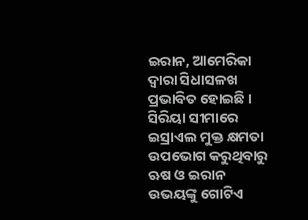ଇରାନ, ଆମେରିକା ଦ୍ୱାରା ସିଧାସଳଖ ପ୍ରଭାବିତ ହୋଇଛି । ସିରିୟା ସୀମାରେ ଇସ୍ରାଏଲ ମୁକ୍ତ କ୍ଷମତା ଉପଭୋଗ କରୁଥିବାରୁ ଋଷ ଓ ଇରାନ ଉଭୟଙ୍କୁ ଗୋଟିଏ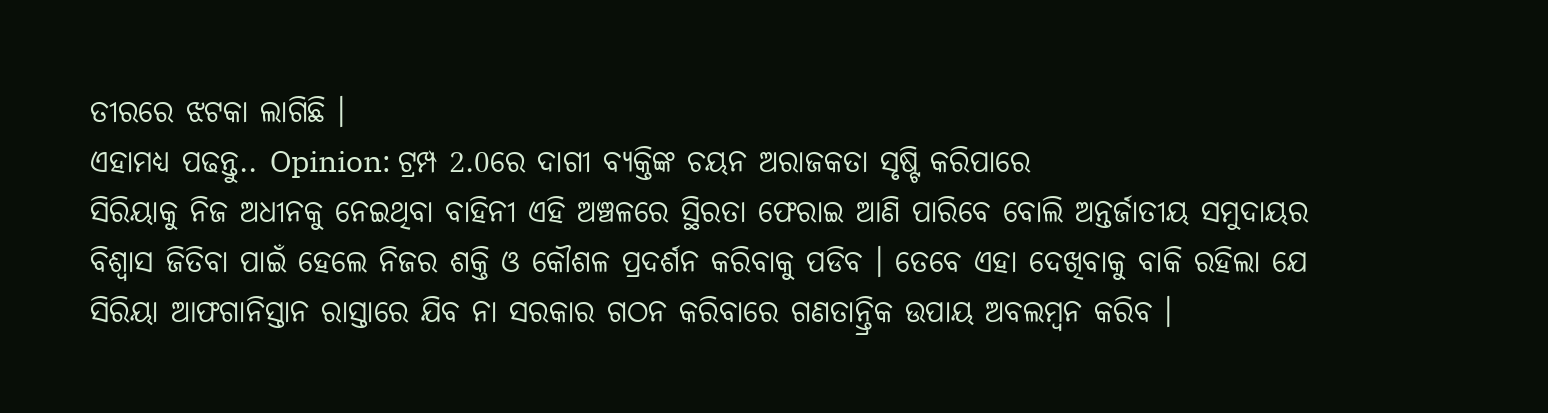ତୀରରେ ଝଟକା ଲାଗିଛି ।
ଏହାମଧ୍ୟ ପଢନ୍ତୁ.. Opinion: ଟ୍ରମ୍ପ 2.0ରେ ଦାଗୀ ବ୍ୟକ୍ତିଙ୍କ ଚୟନ ଅରାଜକତା ସୃଷ୍ଟି କରିପାରେ
ସିରିୟାକୁ ନିଜ ଅଧୀନକୁ ନେଇଥିବା ବାହିନୀ ଏହି ଅଞ୍ଚଳରେ ସ୍ଥିରତା ଫେରାଇ ଆଣି ପାରିବେ ବୋଲି ଅନ୍ତର୍ଜାତୀୟ ସମୁଦାୟର ବିଶ୍ୱାସ ଜିତିବା ପାଇଁ ହେଲେ ନିଜର ଶକ୍ତି ଓ କୌଶଳ ପ୍ରଦର୍ଶନ କରିବାକୁ ପଡିବ । ତେବେ ଏହା ଦେଖିବାକୁ ବାକି ରହିଲା ଯେ ସିରିୟା ଆଫଗାନିସ୍ତାନ ରାସ୍ତାରେ ଯିବ ନା ସରକାର ଗଠନ କରିବାରେ ଗଣତାନ୍ତ୍ରିକ ଉପାୟ ଅବଲମ୍ବନ କରିବ ।